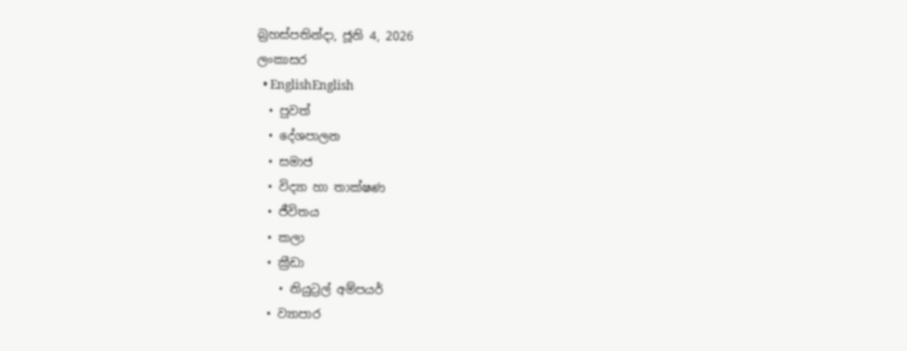බ්‍රහස්පතින්දා, ජූනි 4, 2026
ලංකාසර
  • EnglishEnglish
  • පුවත්
  • දේශපාලන
  • සමාජ
  • විද්‍යා හා තාක්ෂණ
  • ජීවිතය
  • කලා
  • ක්‍රීඩා
    • නියුට්‍රල් අම්පයර්
  • ව්‍යාපාර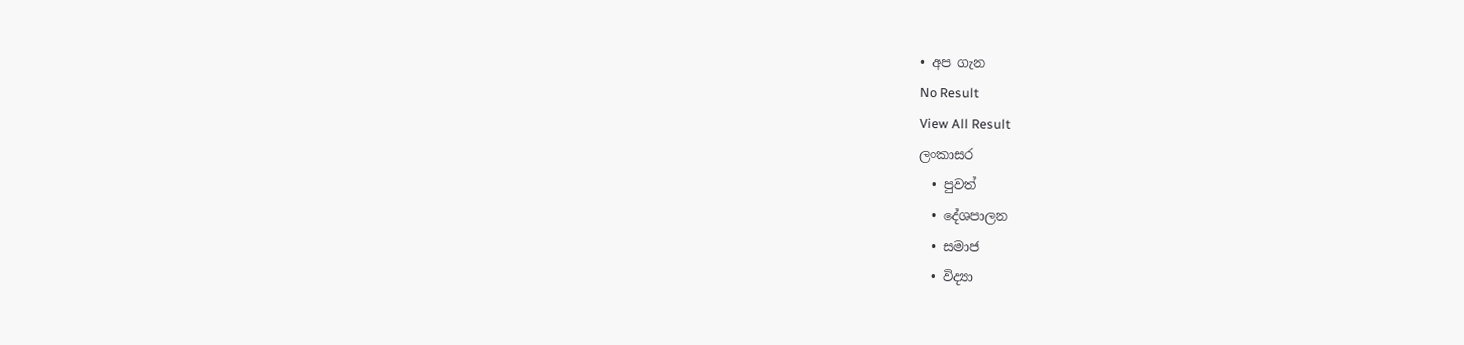• අප ගැන
No Result
View All Result
ලංකාසර
  • පුවත්
  • දේශපාලන
  • සමාජ
  • විද්‍යා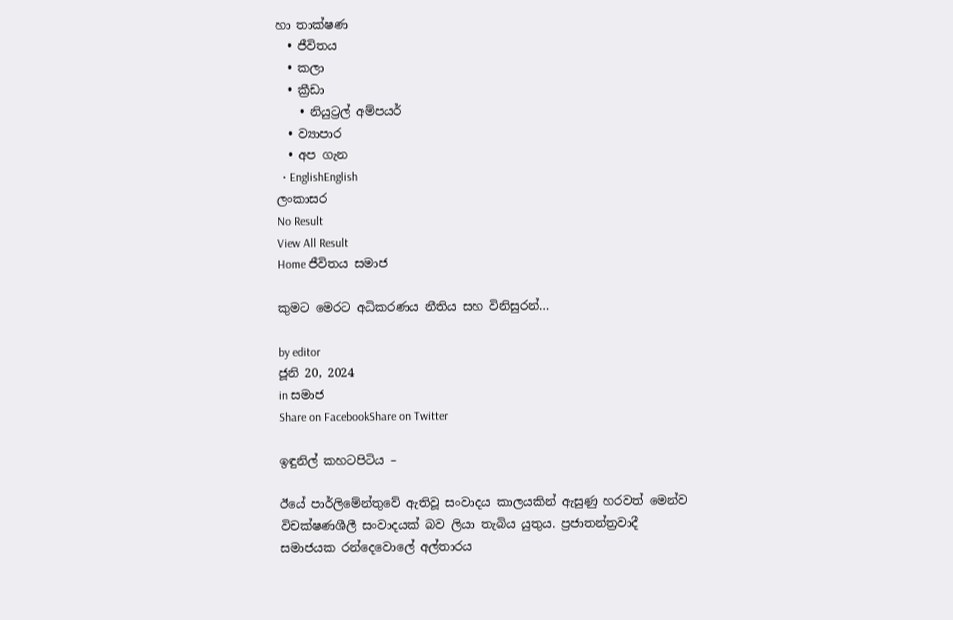හා තාක්ෂණ
  • ජීවිතය
  • කලා
  • ක්‍රීඩා
    • නියුට්‍රල් අම්පයර්
  • ව්‍යාපාර
  • අප ගැන
  • EnglishEnglish
ලංකාසර
No Result
View All Result
Home ජීවිතය සමාජ

කුමට මෙරට අධිකරණය නීතිය සහ විනිසුරන්…

by editor
ජූනි 20, 2024
in සමාජ
Share on FacebookShare on Twitter

ඉඳුනිල් කහටපිටිය –

ඊයේ පාර්ලිමේන්තුවේ ඇතිවූ සංවාදය කාලයකින් ඇසුණු හරවත් මෙන්ව විචක්ෂණශීලී සංවාදයක් බව ලියා තැබිය යුතුය. ප්‍රජාතන්ත්‍රවාදී සමාජයක රන්දෙවොලේ අල්තාරය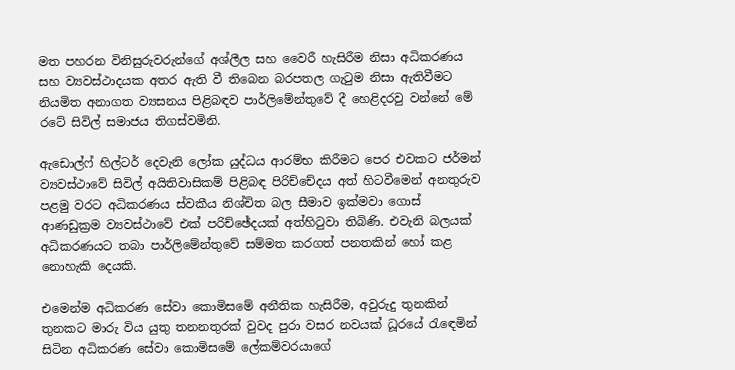මත පහරන විනිසුරුවරුන්ගේ අශ්ලීල සහ වෛරී හැසිරීම නිසා අධිකරණය සහ ව්‍යවස්ථාදයක අතර ඇති වී තිබෙන බරපතල ගැටුම නිසා ඇතිවීමට නියමිත අනාගත ව්‍යසනය පිළිබඳව පාර්ලිමේන්තුවේ දී හෙළිදරවු වන්නේ මේ රටේ සිවිල් සමාජය තිගස්වමිනි.

ඇඩොල්ෆ් හිල්ටර් දෙවැනි ලෝක යුද්ධය ආරම්භ කිරීමට පෙර එවකට ජර්මන් ව්‍යවස්ථාවේ සිවිල් අයිතිවාසිකම් පිළිබඳ පිරිච්චේදය අත් හිටවීමෙන් අනතුරුව පළමු වරට අධිකරණය ස්වකීය නිශ්චිත බල සීමාව ඉක්මවා ගොස් ආණඩුක්‍රම ව්‍යවස්ථාවේ එක් පරිච්ඡේදයක් අත්හිටුවා තිබිණි. එවැනි බලයක් අධිකරණයට තබා පාර්ලිමේන්තුවේ සම්මත කරගත් පනතකින් හෝ කළ නොහැකි දෙයකි.

එමෙන්ම අධිකරණ සේවා කොමිසමේ අනීතික හැසිරීම, අවුරුදු තුනකින් තුනකට මාරු විය යුතු තනනතුරක් වුවද පුරා වසර නවයක් ධූරයේ රැඳෙමින් සිටින අධිකරණ සේවා කොමිසමේ ලේකම්වරයාගේ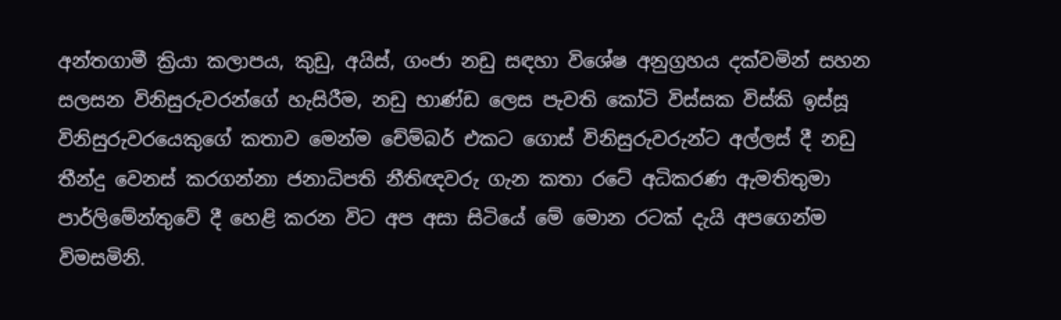අන්තගාමී ක්‍රියා කලාපය, කුඩු, අයිස්, ගංජා නඩු සඳහා විශේෂ අනුග්‍රහය දක්වමින් සහන සලසන විනිසුරුවරන්ගේ හැසිරීම, නඩු භාණ්ඩ ලෙස පැවති කෝටි විස්සක විස්කි ඉස්සූ විනිසුරුවරයෙකුගේ කතාව මෙන්ම චේම්බර් එකට ගොස් විනිසුරුවරුන්ට අල්ලස් දී නඩු තීන්දු වෙනස් කරගන්නා ජනාධිපති නීතිඥවරු ගැන කතා රටේ අධිකරණ ඇමතිතුමා පාර්ලිමේන්තුවේ දී හෙළි කරන විට අප අසා සිටියේ මේ මොන රටක් දැයි අපගෙන්ම විමසමිනි.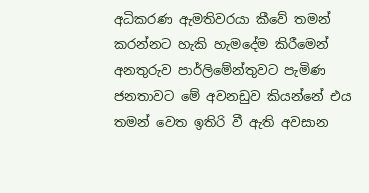අධිකරණ ඇමතිවරයා කීවේ තමන් කරන්නට හැකි හැමදේම කිරීමෙන් අනතුරුව පාර්ලිමේන්තුවට පැමිණ ජනතාවට මේ අවනඩුව කියන්නේ එය තමන් වෙත ඉතිරි වී ඇති අවසාන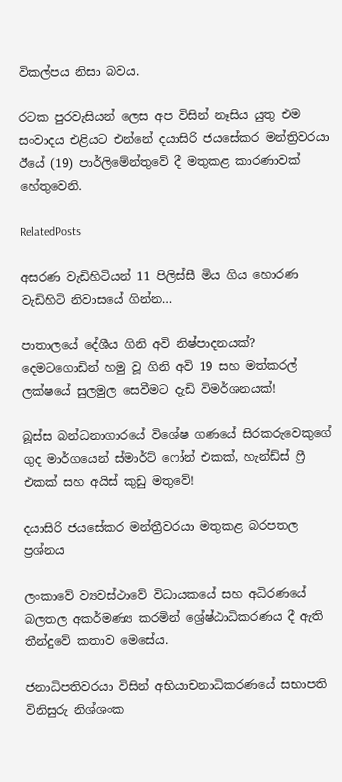විකල්පය නිසා බවය.

රටක පුරවැසියන් ලෙස අප විසින් නෑසිය යුතු එම සංවාදය එළියට එන්නේ දයාසිරි ජයසේකර මන්ත්‍රිවරයා ඊයේ (19) පාර්ලිමේන්තුවේ දී මතුකළ කාරණාවක් හේතුවෙනි.

RelatedPosts

අසරණ වැඩිහිටියන් 11 පිලිස්සී මිය ගිය හොරණ වැඩිහිටි නිවාසයේ ගින්න…

පාතාලයේ දේශීය ගිනි අවි නිෂ්පාදනයක්? දෙමටගොඩින් හමු වූ ගිනි අවි 19 සහ මත්කරල් ලක්ෂයේ සුලමුල සෙවීමට දැඩි විමර්ශනයක්!

බූස්ස බන්ධනාගාරයේ විශේෂ ගණයේ සිරකරුවෙකුගේ ගුද මාර්ගයෙන් ස්මාර්ට් ෆෝන් එකක්, හැන්ඩ්ස් ෆ්‍රී එකක් සහ අයිස් කුඩු මතුවේ!

දයාසිරි ජයසේකර මන්ත්‍රීවරයා මතුකළ බරපතල ප්‍රශ්නය

ලංකාවේ ව්‍යවස්ථාවේ විධායකයේ සහ අධිරණයේ බලතල අකර්මණ්‍ය කරමින් ශ්‍රේෂ්ඨාධිකරණය දී ඇති තීන්දුවේ කතාව මෙසේය.

ජනාධිපතිවරයා විසින් අභියාචනාධිකරණයේ සභාපති විනිසුරු නිශ්ශංක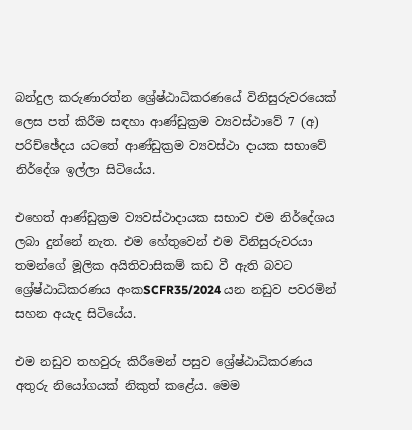බන්දුල කරුණාරත්න ශ්‍රේෂ්ඨාධිකරණයේ විනිසුරුවරයෙක් ලෙස පත් කිරීම සඳහා ආණ්ඩුක්‍රම ව්‍යවස්ථාවේ 7 (අ) පරිච්ඡේදය යටතේ ආණ්ඩුක්‍රම ව්‍යවස්ථා දායක සභාවේ නිර්දේශ ඉල්ලා සිටියේය.

එහෙත් ආණ්ඩුක්‍රම ව්‍යවස්ථාදායක සභාව එම නිර්දේශය ලබා දුන්නේ නැත. එම හේතුවෙන් එම විනිසුරුවරයා තමන්ගේ මූලික අයිතිවාසිකම් කඩ වී ඇති බවට ශ්‍රේෂ්ඨාධිකරණය අංකSCFR35/2024 යන නඩුව පවරමින් සහන අයැද සිටියේය.

එම නඩුව තහවුරු කිරීමෙන් පසුව ශ්‍රේෂ්ඨාධිකරණය අතුරු නියෝගයක් නිකුත් කළේය. මෙම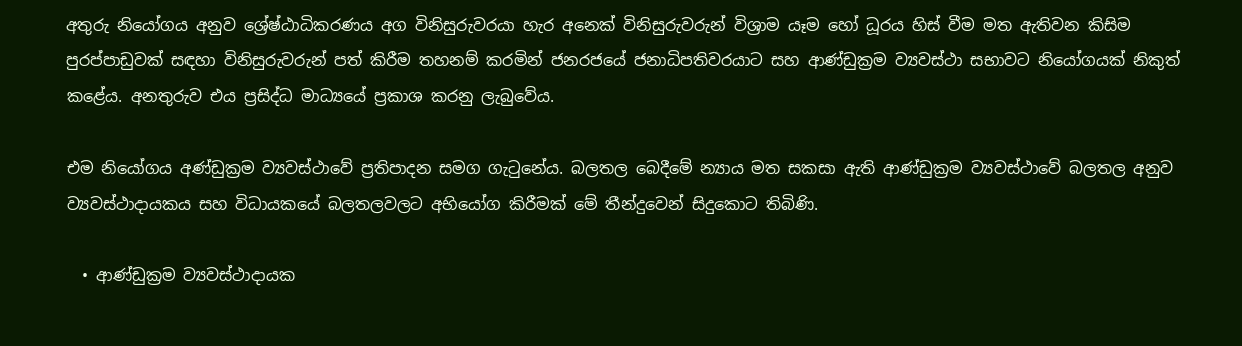අතුරු නියෝගය අනුව ශ්‍රේෂ්ඨාධිකරණය අග විනිසුරුවරයා හැර අනෙක් විනිසුරුවරුන් විශ්‍රාම යෑම හෝ ධූරය හිස් වීම මත ඇතිවන කිසිම පුරප්පාඩුවක් සඳහා විනිසුරුවරුන් පත් කිරීම තහනම් කරමින් ජනරජයේ ජනාධිපතිවරයාට සහ ආණ්ඩුක්‍රම ව්‍යවස්ථා සභාවට නියෝගයක් නිකුත් කළේය. අනතුරුව එය ප්‍රසිද්ධ මාධ්‍යයේ ප්‍රකාශ කරනු ලැබුවේය.

එම නියෝගය අණ්ඩුක්‍රම ව්‍යවස්ථාවේ ප්‍රතිපාදන සමග ගැටුනේය. බලතල බෙදීමේ න්‍යාය මත සකසා ඇති ආණ්ඩුක්‍රම ව්‍යවස්ථාවේ බලතල අනුව ව්‍යවස්ථාදායකය සහ විධායකයේ බලතලවලට අභියෝග කිරීමක් මේ තීන්දුවෙන් සිදුකොට තිබිණි.

  • ආණ්ඩුක්‍රම ව්‍යවස්ථාදායක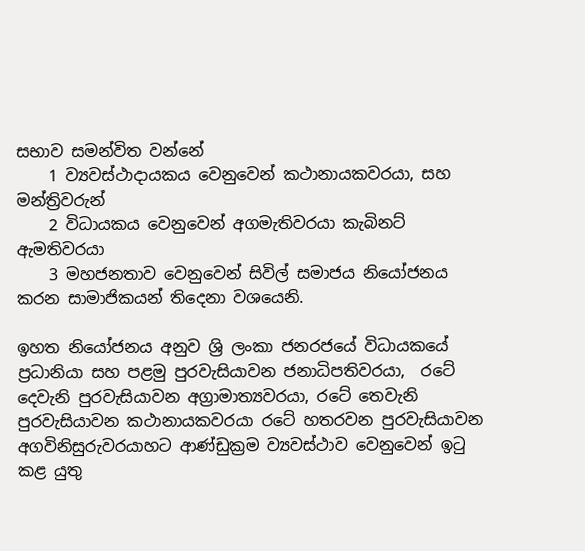සභාව සමන්විත වන්නේ
    1 ව්‍යවස්ථාදායකය වෙනුවෙන් කථානායකවරයා, සහ මන්ත්‍රිවරුන්
    2 විධායකය වෙනුවෙන් අගමැතිවරයා කැබිනට් ඇමතිවරයා
    3 මහජනතාව වෙනුවෙන් සිවිල් සමාජය නියෝජනය කරන සාමාජිකයන් තිදෙනා වශයෙනි.

ඉහත නියෝජනය අනුව ශ්‍රි ලංකා ජනරජයේ විධායකයේ ප්‍රධානියා සහ පළමු පුරවැසියාවන ජනාධිපතිවරයා,  රටේ දෙවැනි පුරවැසියාවන අග්‍රාමාත්‍යවරයා, රටේ තෙවැනි පුරවැසියාවන කථානායකවරයා රටේ හතරවන පුරවැසියාවන අගවිනිසුරුවරයාහට ආණ්ඩුක්‍රම ව්‍යවස්ථාව වෙනුවෙන් ඉටු කළ යුතු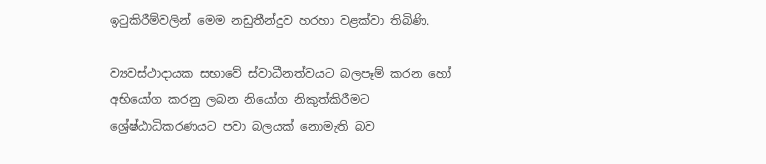ඉටුකිරීම්වලින් මෙම නඩුතීන්දුව හරහා වළක්වා තිබිණි.

ව්‍යවස්ථාදායක සභාවේ ස්වාධීනත්වයට බලපෑම් කරන හෝ අභියෝග කරනු ලබන නියෝග නිකුත්කිරීමට ශ්‍රේෂ්ඨාධිකරණයට පවා බලයක් නොමැති බව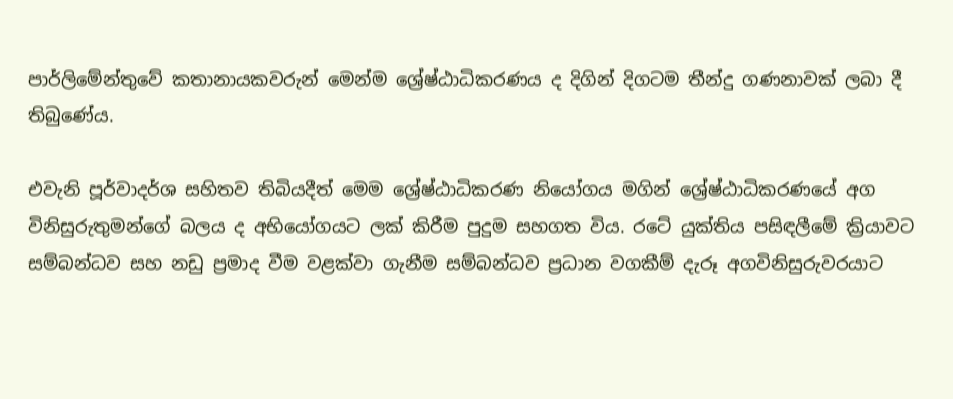පාර්ලිමේන්තුවේ කතානායකවරුන් මෙන්ම ශ්‍රේෂ්ඨාධිකරණය ද දිගින් දිගටම තීන්දු ගණනාවක් ලබා දී තිබුණේය.

එවැනි පූර්වාදර්ශ සහිතව තිබියදීත් මෙම ශ්‍රේෂ්ඨාධිකරණ නියෝගය මගින් ශ්‍රේෂ්ඨාධිකරණයේ අග විනිසුරුතුමන්ගේ බලය ද අභියෝගයට ලක් කිරීම පුදුම සහගත විය. රටේ යුක්තිය පසිඳලීමේ ක්‍රියාවට සම්බන්ධව සහ නඩු ප්‍රමාද වීම වළක්වා ගැනීම සම්බන්ධව ප්‍රධාන වගකීම් දැරූ අගවිනිසුරුවරයාට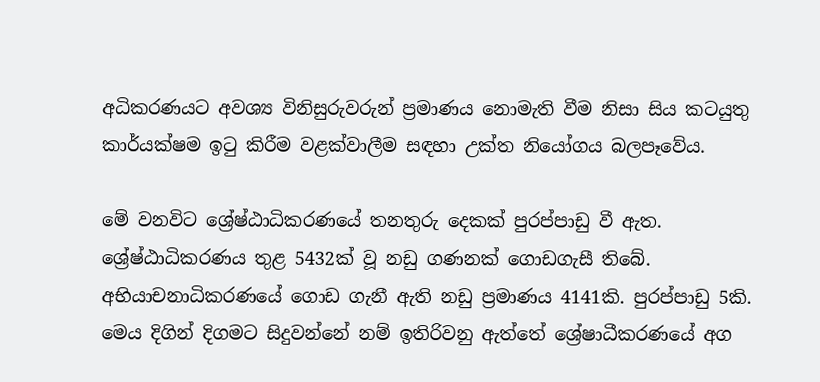අධිකරණයට අවශ්‍ය විනිසුරුවරුන් ප්‍රමාණය නොමැති වීම නිසා සිය කටයුතු කාර්යක්ෂම ඉටු කිරීම වළක්වාලීම සඳහා උක්ත නියෝගය බලපෑවේය.

මේ වනවිට ශ්‍රේෂ්ඨාධිකරණයේ තනතුරු දෙකක් පුරප්පාඩු වී ඇත. ශ්‍රේෂ්ඨාධිකරණය තුළ 5432ක් වූ නඩු ගණනක් ගොඩගැසී තිබේ. අභියාචනාධිකරණයේ ගොඩ ගැනී ඇති නඩු ප්‍රමාණය 4141කි. පුරප්පාඩු 5කි. මෙය දිගින් දිගමට සිදුවන්නේ නම් ඉතිරිවනු ඇත්තේ ශ්‍රේෂාධීකරණයේ අග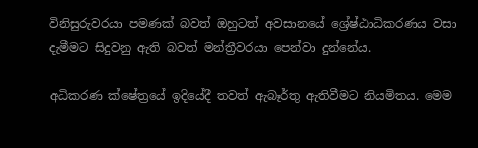විනිසුරුවරයා පමණක් බවත් ඔහුටත් අවසානයේ ශ්‍රේෂ්ඨාධිකරණය වසා දැමීමට සිදුවනු ඇති බවත් මන්ත්‍රීවරයා පෙන්වා දුන්නේය.

අධිකරණ ක්ෂේත්‍රයේ ඉදියේදී තවත් ඇබෑර්තු ඇතිවීමට නියමිතය. මෙම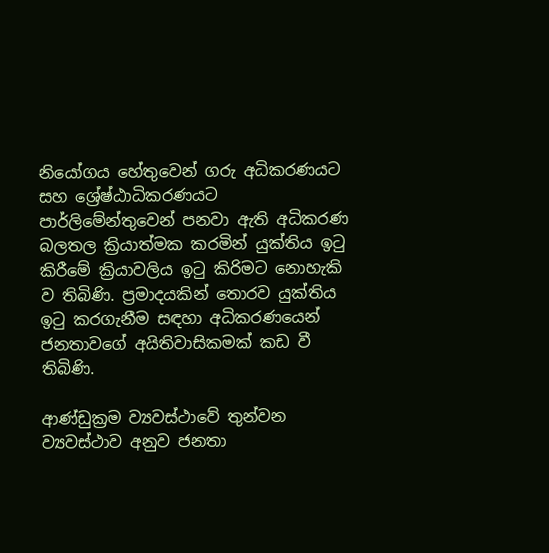නියෝගය හේතුවෙන් ගරු අධිකරණයට සහ ශ්‍රේෂ්ඨාධිකරණයට පාර්ලිමේන්තුවෙන් පනවා ඇති අධිකරණ බලතල ක්‍රියාත්මක කරමින් යුක්තිය ඉටු කිරීමේ ක්‍රියාවලිය ඉටු කිරිමට නොහැකි ව තිබිණි. ප්‍රමාදයකින් තොරව යුක්තිය ඉටු කරගැනීම සඳහා අධිකරණයෙන් ජනතාවගේ අයිතිවාසිකමක් කඩ වී තිබිණි.

ආණ්ඩුක්‍රම ව්‍යවස්ථාවේ තුන්වන ව්‍යවස්ථාව අනුව ජන‍තා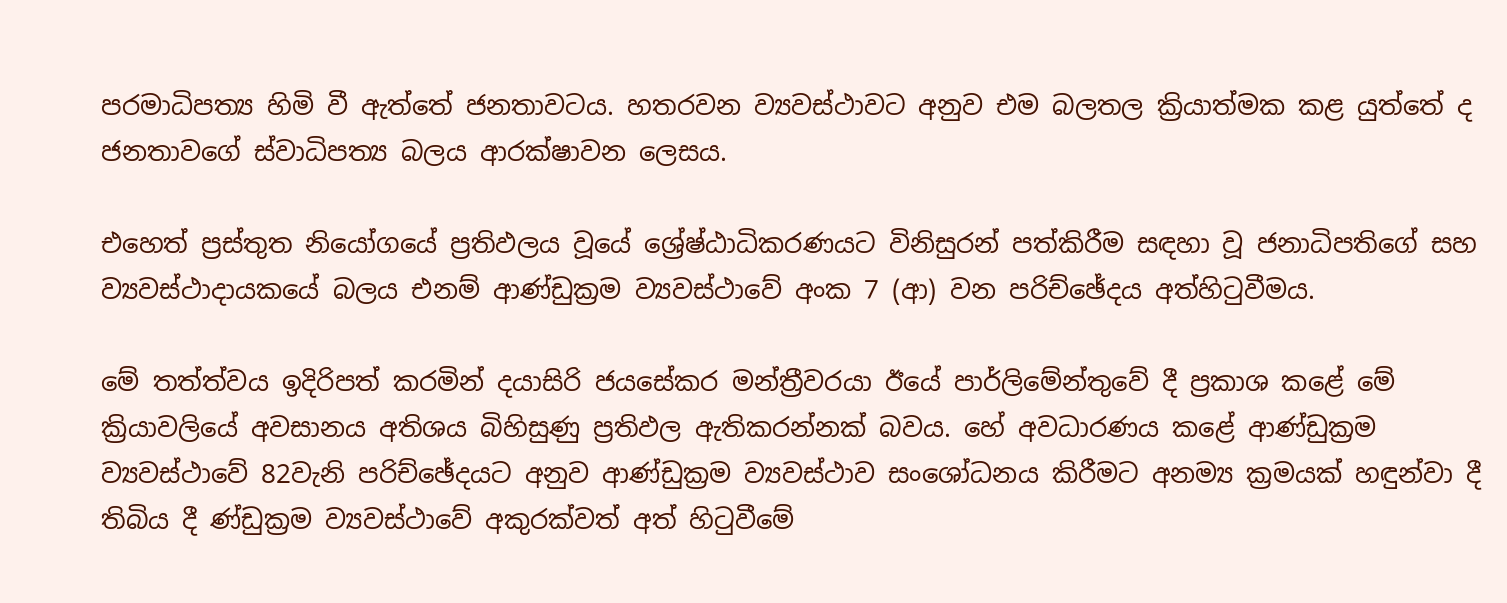පරමාධිපත්‍ය හිමි වී ඇත්තේ ජනතාවටය. හතරවන ව්‍යවස්ථාවට අනුව එම බලතල ක්‍රියාත්මක කළ යුත්තේ ද ජනතාවගේ ස්වාධිපත්‍ය බලය ආරක්ෂාවන ලෙසය.

එහෙත් ප්‍රස්තුත නියෝගයේ ප්‍රතිඵලය වූයේ ශ්‍රේෂ්ඨාධිකරණයට විනිසුරන් පත්කිරීම සඳහා වූ ජනාධිපතිගේ සහ ව්‍යවස්ථාදායකයේ බලය එනම් ආණ්ඩුක්‍රම ව්‍යවස්ථාවේ අංක 7 (ආ) වන පරිච්ඡේදය අත්හිටුවීමය.

මේ තත්ත්වය ඉදිරිපත් කරමින් දයාසිරි ජයසේකර මන්ත්‍රීවරයා ඊයේ පාර්ලිමේන්තුවේ දී ප්‍රකාශ කළේ මේ ක්‍රියාවලියේ අවසානය අතිශය බිහිසුණු ප්‍රතිඵල ඇතිකරන්නක් බවය. හේ අවධාරණය කළේ ආණ්ඩුක්‍රම ව්‍යවස්ථාවේ 82වැනි පරිච්ඡේදයට අනුව ආණ්ඩුක්‍රම ව්‍යවස්ථාව සංශෝධනය කිරීමට අනම්‍ය ක්‍රමයක් හඳුන්වා දී තිබිය දී ණ්ඩුක්‍රම ව්‍යවස්ථාවේ අකුරක්වත් අත් හිටුවීමේ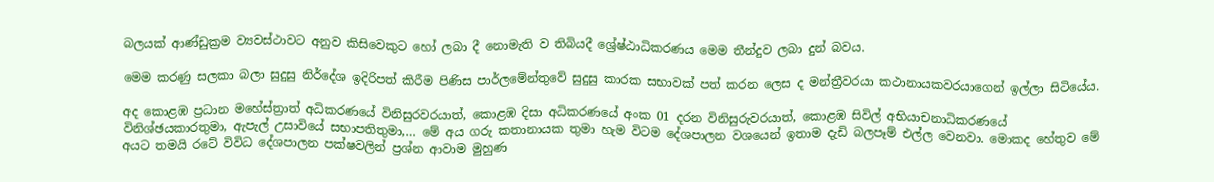බලයක් ආණ්ඩුක්‍රම ව්‍යවස්ථාවට අනුව කිසිවෙකුට හෝ ලබා දී නොමැති ව තිබියදී ශ්‍රේෂ්ඨාධිකරණය මෙම තීන්දුව ලබා දුන් බවය.

මෙම කරණු සලකා බලා සුදුසු නිර්දේශ ඉදිරිපත් කිරීම පිණිස පාර්ලමේන්තුවේ සුදුසු කාරක සභාවක් පත් කරන ලෙස ද මන්ත්‍රීවරයා කථානායකවරයාගෙන් ඉල්ලා සිටියේය.

අද කොළඹ ප්‍රධාන මහේස්ත්‍රාත් අධිකරණයේ විනිසුරවරයාත්, කොළඹ දිසා අධිකරණයේ අංක 01 දරන විනිසුරුවරයාත්, කොළඹ සිවිල් අභියාචනාධිකරණයේ විනිශ්ඡයකාරතුමා, ඇපැල් උසාවියේ සභාපතිතුමා,… මේ අය ගරු කතානායක තුමා හැම විටම දේශපාලන වශයෙන් ඉතාම දැඩි බලපෑම් එල්ල වෙනවා. මොකද හේතුව මේ අයට තමයි රටේ විවිධ දේශපාලන පක්ෂවලින් ප්‍රශ්න ආවාම මුහුණ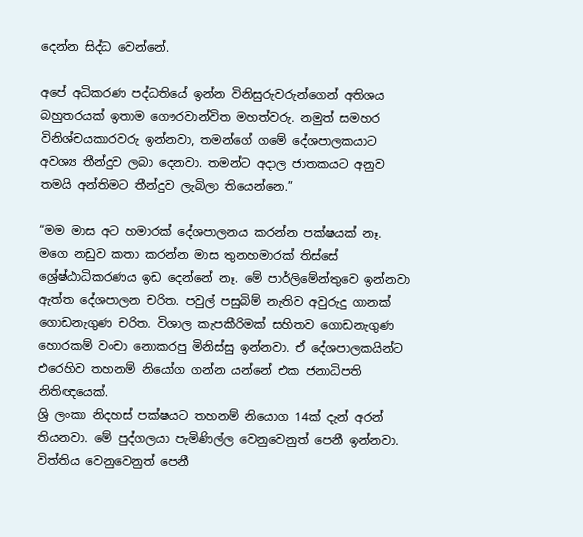දෙන්න සිද්ධ වෙන්නේ.

අපේ අධිකරණ පද්ධතියේ ඉන්න විනිසුරුවරුන්ගෙන් අතිශය බහුතරයක් ඉතාම ගෞරවාන්විත මහත්වරු. නමුත් සමහර විනිශ්චයකාරවරු ඉන්නවා, තමන්ගේ ගමේ දේශපාලකයාට අවශ්‍ය තීන්දුව ලබා දෙනවා. තමන්ට අදාල ජාතකයට අනුව තමයි අන්තිමට තීන්දුව ලැබිලා තියෙන්නෙ.”

“මම මාස අට හමාරක් දේශපාලනය කරන්න පක්ෂයක් නෑ. මගෙ නඩුව කතා කරන්න මාස තුනහමාරක් තිස්සේ ශ්‍රේෂ්ඨාධිකරණය ඉඩ දෙන්නේ නෑ. මේ පාර්ලිමේන්තුවෙ ඉන්නවා ඇත්ත දේශපාලන චරිත. පවුල් පසුබිම් නැතිව අවුරුදු ගානක් ගොඩනැගුණ චරිත. විශාල කැපකීරිමක් සහිතව ගොඩනැගුණ හොරකම් වංචා නොකරපු මිනිස්සු ඉන්නවා. ඒ දේශපාලකයින්ට එරෙහිව තහනම් නියෝග ගන්න යන්නේ එක ජනාධිපති නිතිඥයෙක්.
ශ්‍රි ලංකා නිදහස් පක්ෂයට තහනම් නියොග 14ක් දැන් අරන් තියනවා. මේ පුද්ගලයා පැමිණිල්ල වෙනුවෙනුත් පෙනී ඉන්නවා. විත්තිය වෙනුවෙනුත් පෙනී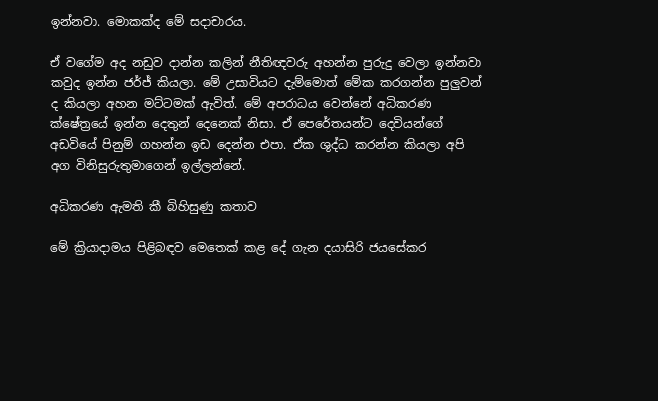ඉන්නවා. මොකක්ද මේ සදාචාරය.

ඒ වගේම අද නඩුව දාන්න කලින් නීතිඥවරු අහන්න පුරුදු වෙලා ඉන්නවා කවුද ඉන්න ජර්ජ් කියලා. මේ උසාවියට දැම්මොත් මේක කරගන්න පුලුවන් ද කියලා අහන මට්ටමක් ඇවිත්. මේ අපරාධය වෙන්නේ අධිකරණ ක්ෂේත්‍රයේ ඉන්න දෙතුන් දෙනෙක් නිසා. ඒ පෙරේතයන්ට දෙවියන්ගේ අඩවියේ පිනුම් ගහන්න ඉඩ දෙන්න එපා. ඒක ශුද්ධ කරන්න කියලා අපි අග විනිසුරුතුමාගෙන් ඉල්ලන්නේ.

අධිකරණ ඇමති කී බිහිසුණු කතාව

මේ ක්‍රියාදාමය පිළිබඳව මෙතෙක් කළ දේ ගැන දයාසිරි ජයසේකර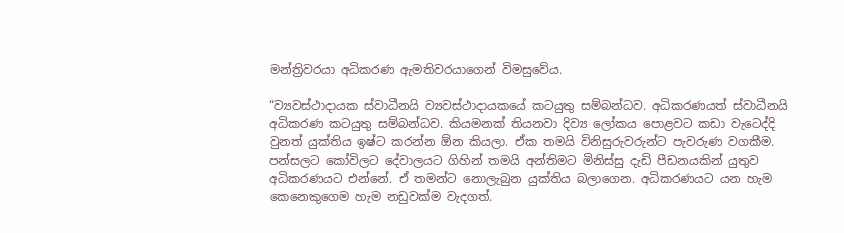මන්ත්‍රිවරයා අධිකරණ ඇමතිවරයාගෙන් විමසුවේය.

“ව්‍යවස්ථාදායක ස්වාධීනයි ව්‍යවස්ථාදායකයේ කටයුතු සම්බන්ධව. අධිකරණයත් ස්වාධීනයි අධිකරණ කටයුතු සම්බන්ධව. කියමනක් තියනවා දිව්‍ය ලෝකය පොළවට කඩා වැටෙද්දි වුනත් යුක්තිය ඉෂ්ට කරන්න ඕන කියලා. ඒක තමයි විනිසුරුවරුන්ට පැවරුණ වගකීම. පන්සලට කෝවිලට දේවාලයට ගිහින් තමයි අන්තිමට මිනිස්සු දැඩි පීඩනයකින් යුතුව අධිකරණයට එන්නේ. ඒ තමන්ට නොලැබුන යුක්තිය බලාගෙන. අධිකරණයට යන හැම කෙනෙකුගෙම හැම නඩුවක්ම වැදගත්.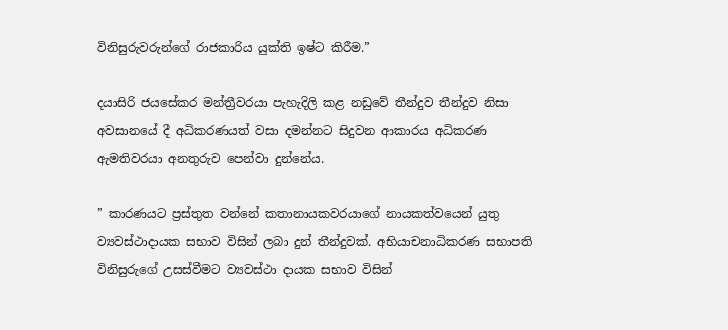විනිසුරුවරුන්ගේ රාජකාරිය යුක්ති ඉෂ්ට කිරීම.”

දයාසිරි ජයසේකර මන්ත්‍රීවරයා පැහැදිලි කළ නඩුවේ තීන්දුව තීන්දුව නිසා අවසානයේ දී අධිකරණයත් වසා දමන්නට සිදුවන ආකාරය අධිකරණ ඇමතිවරයා අනතුරුව පෙන්වා දුන්නේය.

” කාරණයට ප්‍රස්තුත වන්නේ කතානායකවරයාගේ නායකත්වයෙන් යුතු ව්‍යවස්ථාදායක සභාව විසින් ලබා දුන් තීන්දුවක්. අභියාචනාධිකරණ සභාපති විනිසුරුගේ උසස්වීමට ව්‍යවස්ථා දායක සභාව විසින්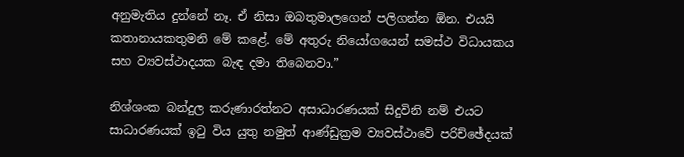අනුමැතිය දුන්නේ නෑ. ඒ නිසා ඔබතුමාලගෙන් පලිගන්න ඕන. එයයි කතානායකතුමනි මේ කළේ. මේ අතුරු නියෝගයෙන් සමස්ථ විධායකය සහ ව්‍යවස්ථාදයක බැඳ දමා තිබෙනවා.”

නිශ්ශංක බන්දුල කරුණාරත්නට අසාධාරණයක් සිදුවිනි නම් එයට සාධාරණයක් ඉටු විය යුතු නමුත් ආණ්ඩුක්‍රම ව්‍යවස්ථාවේ පරිච්ඡේදයක්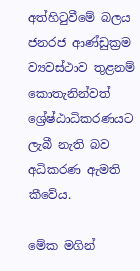අත්හිටුවීමේ බලය ජනරජ ආණ්ඩුක්‍රම ව්‍යවස්ථාව තුළනම් කොතැනින්වත් ශ්‍රේෂ්ඨාධිකරණයට ලැබී නැති බව අධිකරණ ඇමති කීවේය.

මේක මගින්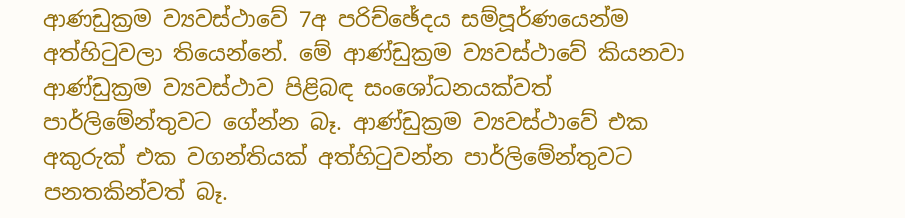ආණඩුක්‍රම ව්‍යවස්ථාවේ 7අ පරිච්ඡේදය සම්පූර්ණයෙන්ම අත්හිටුවලා තියෙන්නේ. මේ ආණ්ඩුක්‍රම ව්‍යවස්ථාවේ කියනවා ආණ්ඩුක්‍රම ව්‍යවස්ථාව පිළිබඳ සංශෝධනයක්වත් පාර්ලිමේන්තුවට ගේන්න බෑ. ආණ්ඩුක්‍රම ව්‍යවස්ථාවේ එක අකුරුක් එක වගන්තියක් අත්හිටුවන්න පාර්ලිමේන්තුවට පනතකින්වත් බෑ.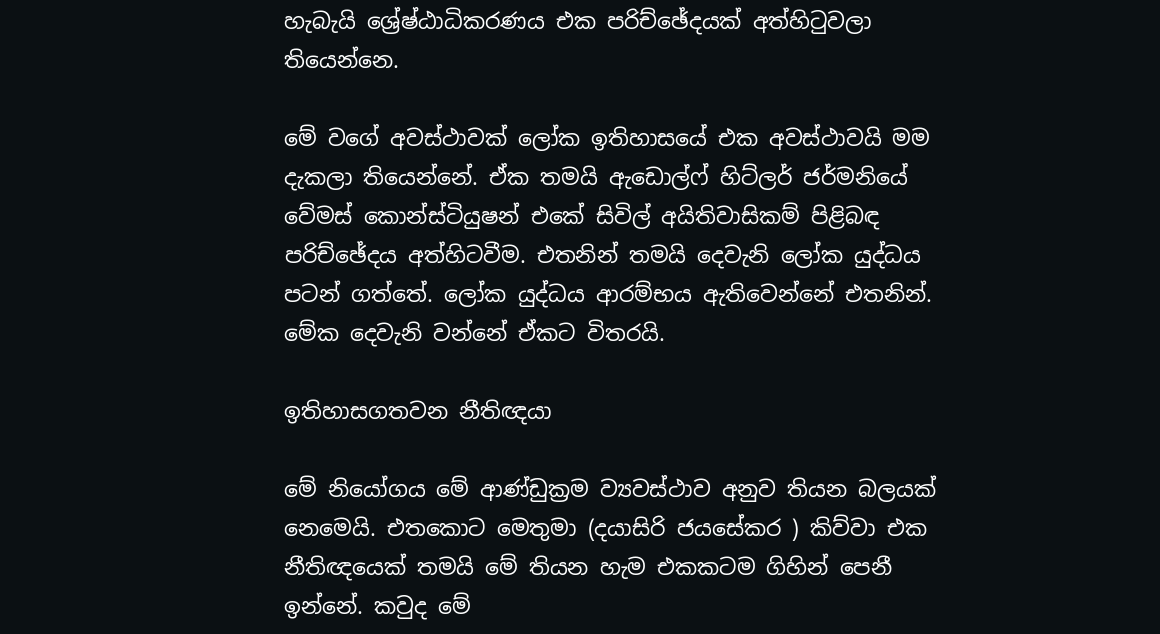හැබැයි ශ්‍රේෂ්ඨාධිකරණය එක පරිච්ඡේදයක් අත්හිටුවලා තියෙන්නෙ.

මේ වගේ අවස්ථාවක් ලෝක ඉතිහාසයේ එක අවස්ථාවයි මම දැකලා තියෙන්නේ. ඒක තමයි ඇඩොල්ෆ් හිට්ලර් ජර්මනියේ වේමස් කොන්ස්ටියුෂන් එකේ සිවිල් අයිතිවාසිකම් පිළිබඳ පරිච්ඡේදය අත්හිටවීම. එතනින් තමයි දෙවැනි ලෝක යුද්ධය පටන් ගත්තේ. ලෝක යුද්ධය ආරම්භය ඇතිවෙන්නේ එතනින්. මේක දෙවැනි වන්නේ ඒකට විතරයි.

ඉතිහාසගතවන නීතිඥයා

මේ නියෝගය මේ ආණ්ඩුක්‍රම ව්‍යවස්ථාව අනුව තියන බලයක් නෙමෙයි. එතකොට මෙතුමා (දයාසිරි ජයසේකර ) කිව්වා එක නීතිඥයෙක් තමයි මේ තියන හැම එකකටම ගිහින් පෙනී ඉන්නේ. කවුද මේ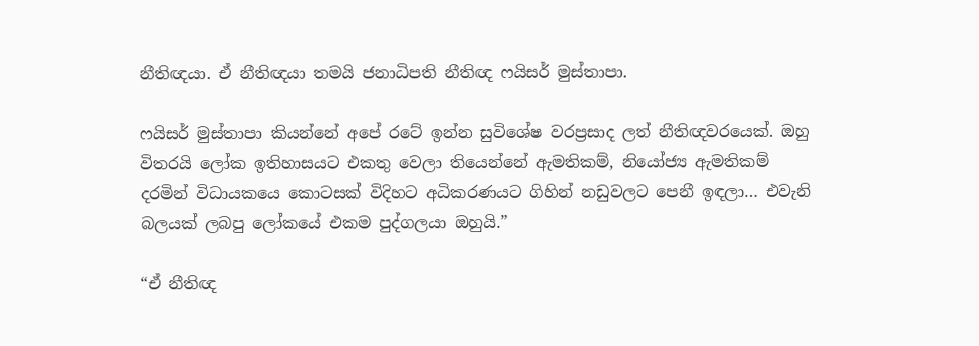නීතිඥයා. ඒ නීතිඥයා තමයි ජනාධිපති නීතිඥ ෆයිසර් මුස්තාපා.

ෆයිසර් මුස්තාපා කියන්නේ අපේ රටේ ඉන්න සුවිශේෂ වරප්‍රසාද ලත් නීතිඥවරයෙක්. ඔහු විතරයි ලෝක ඉතිහාසයට එකතු වෙලා තියෙන්නේ ඇමතිකම්, නියෝජ්‍ය ඇමතිකම් දරමින් විධායකයෙ කොටසක් විදිහට අධිකරණයට ගිහින් නඩුවලට පෙනී ඉඳලා… එවැනි බලයක් ලබපු ලෝකයේ එකම පුද්ගලයා ඔහුයි.”

“ඒ නීතිඥ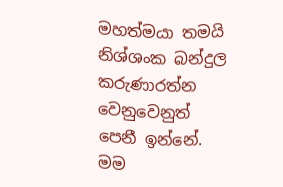මහත්මයා තමයි නිශ්ශංක බන්දුල කරුණාරත්න වෙනුවෙනුත් පෙනී ඉන්නේ. මම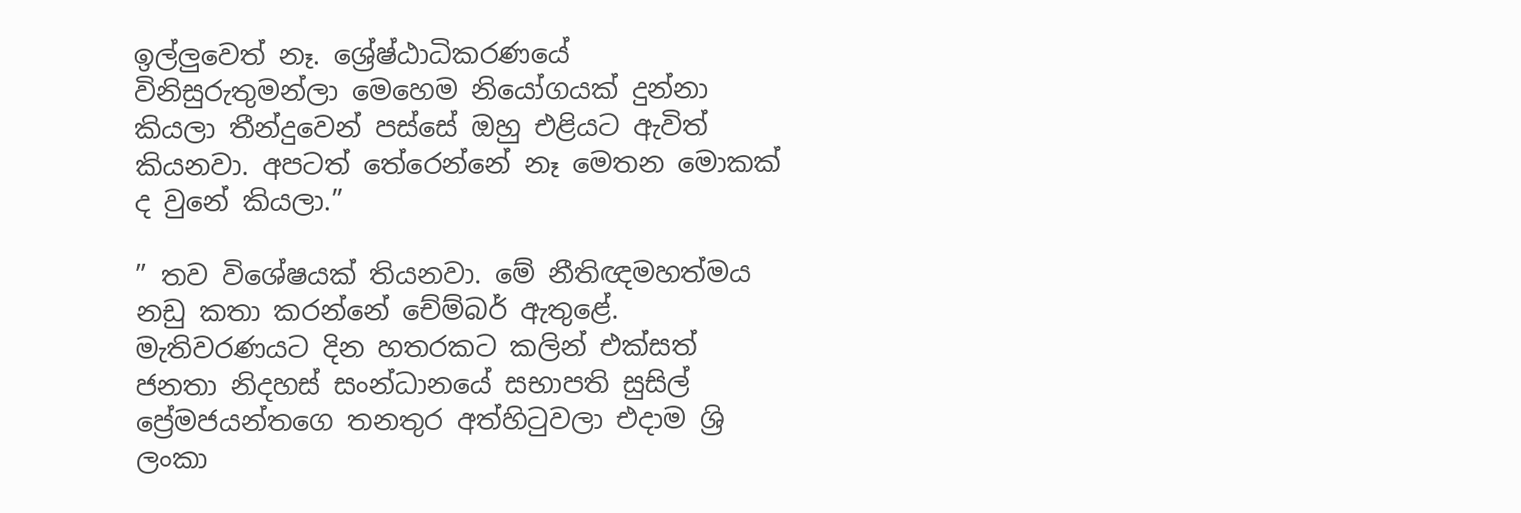ඉල්ලුවෙත් නෑ. ශ්‍රේෂ්ඨාධිකරණයේ විනිසුරුතුමන්ලා මෙහෙම නියෝගයක් දුන්නා කියලා තීන්දුවෙන් පස්සේ ඔහු එළියට ඇවිත් කියනවා. අපටත් තේරෙන්නේ නෑ මෙතන මොකක් ද වුනේ කියලා.”

” තව විශේෂයක් තියනවා. මේ නීතිඥමහත්මය නඩු කතා කරන්නේ චේම්බර් ඇතුළේ. මැතිවරණයට දින හතරකට කලින් එක්සත් ජනතා නිදහස් සංන්ධානයේ සභාපති සුසිල් ප්‍රේමජයන්තගෙ තනතුර අත්හිටුවලා එදාම ශ්‍රි ලංකා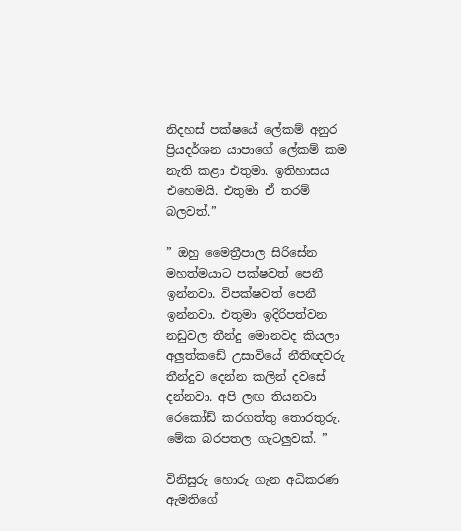නිදහස් පක්ෂයේ ලේකම් අනුර ප්‍රියදර්ශන යාපාගේ ලේකම් කම නැති කළා එතුමා. ඉතිහාසය එහෙමයි. එතුමා ඒ තරම් බලවත්.”

” ඔහු මෛත්‍රීපාල සිරිසේන මහත්මයාට පක්ෂවත් පෙනී ඉන්නවා. විපක්ෂවත් පෙනී ඉන්නවා. එතුමා ඉදිරිපත්වන නඩුවල තීන්දු මොනවද කියලා අලුත්කඩේ උසාවියේ නීතිඥවරු තීන්දුව දෙන්න කලින් දවසේ දන්නවා. අපි ලඟ තියනවා රෙකෝඩ් කරගත්තු තොරතුරු. මේක බරපතල ගැටලුවක්. ”

විනිසුරු හොරු ගැන අධිකරණ ඇමතිගේ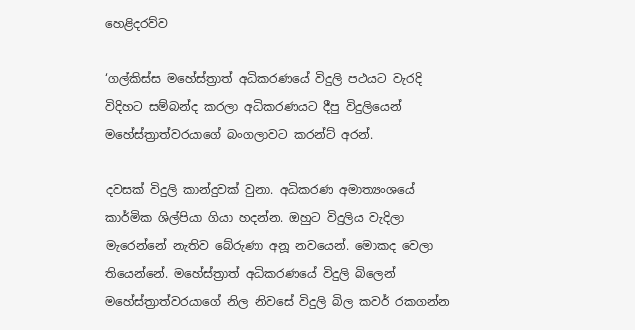හෙළිදරව්ව

‘ගල්කිස්ස මහේස්ත්‍රාත් අධිකරණයේ විදුලි පථයට වැරදි විදිහට සම්බන්ද කරලා අධිකරණයට දීපු විදුලියෙන් මහේස්ත්‍රාත්වරයාගේ බංගලාවට කරන්ට් අරන්.

දවසක් විදුලි කාන්දුවක් වුනා. අධිකරණ අමාත්‍යංශයේ කාර්මික ශිල්පියා ගියා හදන්න. ඔහුට විදුලිය වැදිලා මැරෙන්නේ නැතිව බේරුණා අනූ නවයෙන්. මොකද වෙලා තියෙන්නේ. මහේස්ත්‍රාත් අධිකරණයේ විදුලි බිලෙන් මහේස්ත්‍රාත්වරයාගේ නිල නිවසේ විදුලි බිල කවර් රකගන්න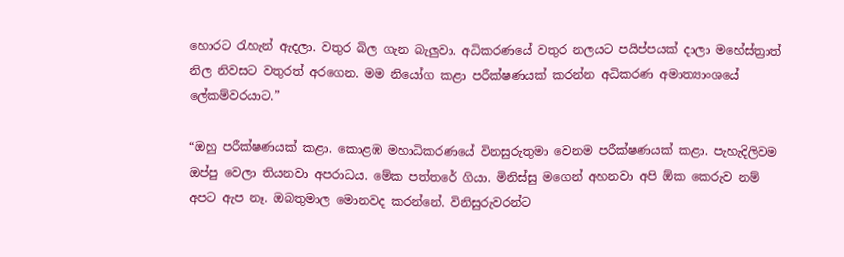හොරට රැහැන් ඇදලා. වතුර බිල ගැන බැලුවා. අධිකරණයේ වතුර නලයට පයිප්පයක් දාලා මහේස්ත්‍රාත් නිල නිවසට වතුරත් අරගෙන. මම නියෝග කළා පරීක්ෂණයක් කරන්න අධිකරණ අමාත්‍යාංශයේ ලේකම්වරයාට.”

“ඔහු පරීක්ෂණයක් කළා. කොළඹ මහාධිකරණයේ විනසුරුතුමා වෙනම පරීක්ෂණයක් කළා. පැහැදිලිවම ඔප්පු වෙලා තියනවා අපරාධය. මේක පත්තරේ ගියා. මිනිස්සු මගෙන් අහනවා අපි ඕක කෙරුව නම් අපට ඇප නෑ. ඔබතුමාල මොනවද කරන්නේ. විනිසුරුවරන්ට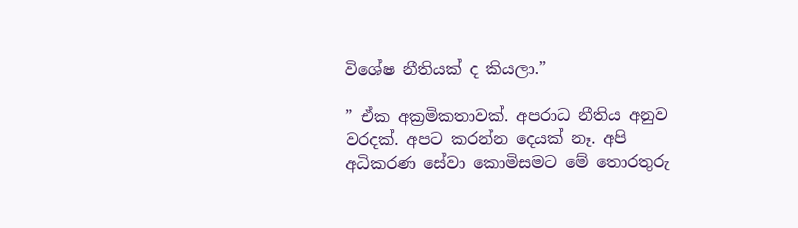විශේෂ නීතියක් ද කියලා.”

” ඒක අක්‍රමිකතාවක්. අපරාධ නීතිය අනුව වරදක්. අපට කරන්න දෙයක් නෑ. අපි අධිකරණ සේවා කොමිසමට මේ තොරතුරු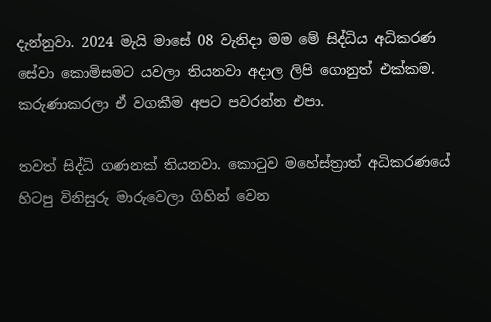දැන්නුවා. 2024 මැයි මාසේ 08 වැනිදා මම මේ සිද්ධිය අධිකරණ සේවා කොමිසමට යවලා තියනවා අදාල ලිපි ගොනුත් එක්කම. කරුණාකරලා ඒ වගකීම අපට පවරන්න එපා.

තවත් සිද්ධි ගණනක් තියනවා. කොටුව මහේස්ත්‍රාත් අධිකරණයේ හිටපු විනිසුරු මාරුවෙලා ගිහින් වෙන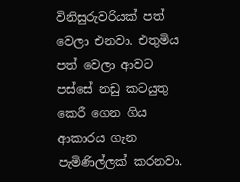විනිසුරුවරියක් පත් වෙලා එනවා. එතුමිය පත් වෙලා ආවට පස්සේ නඩු කටයුතු කෙරී ගෙන ගිය ආකාරය ගැන පැමිණිල්ලක් කරනවා.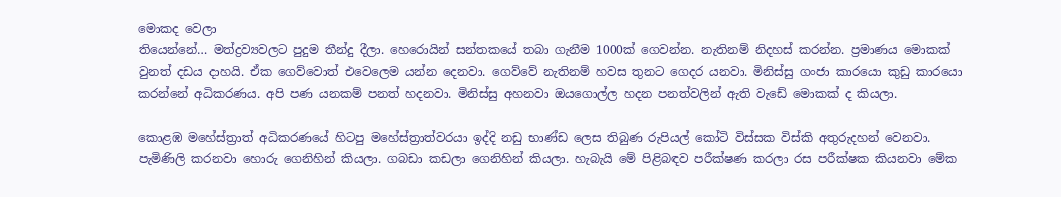මොකද වෙලා
තියෙන්නේ… මත්ද්‍රව්‍යවලට පුදුම තීන්දු දීලා. හෙරොයින් සන්තකයේ තබා ගැනීම 1000ක් ගෙවන්න. නැතිනම් නිදහස් කරන්න. ප්‍රමාණය මොකක් වුනත් දඩය දාහයි. ඒක ගෙව්වොත් එවෙලෙම යන්න දෙනවා. ගෙව්වේ නැතිනම් හවස තුනට ගෙදර යනවා. මිනිස්සු ගංජා කාරයො කුඩු කාරයො කරන්නේ අධිකරණය. අපි පණ යනකම් පනත් හදනවා. මිනිස්සු අහනවා ඔයගොල්ල හදන පනත්වලින් ඇති වැඩේ මොකක් ද කියලා.

කොළඹ මහේස්ත්‍රාත් අධිකරණයේ හිටපු මහේස්ත්‍රාත්වරයා ඉද්දි නඩු භාණ්ඩ ලෙස තිබුණ රුපියල් කෝටි විස්සක විස්කි අතුරුදහන් වෙනවා. පැමිණිලි කරනවා හොරු ගෙනිහින් කියලා. ගබඩා කඩලා ගෙනිහින් කියලා. හැබැයි මේ පිළිබඳව පරීක්ෂණ කරලා රස පරීක්ෂක කියනවා මේක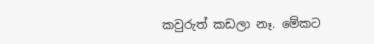කවුරුත් කඩලා නෑ. මේකට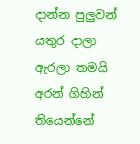දාන්න පුලුවන් යතුර දාලා ඇරලා තමයි අරන් ගිහින් තියෙන්නේ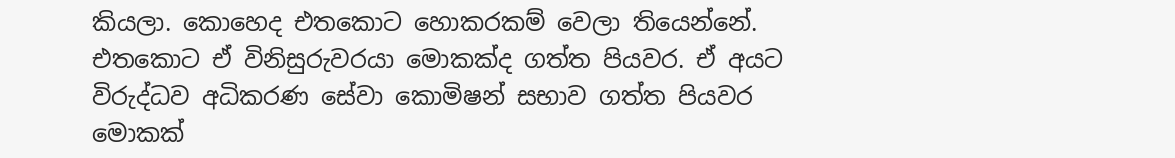කියලා. කොහෙද එතකොට හොකරකම් වෙලා තියෙන්නේ. එතකොට ඒ විනිසුරුවරයා මොකක්ද ගත්ත පියවර. ඒ අයට විරුද්ධව අධිකරණ සේවා කොමිෂන් සභාව ගත්ත පියවර මොකක්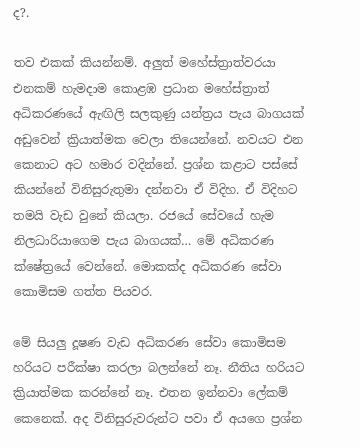ද?.

තව එකක් කියන්නම්. අලුත් මහේස්ත්‍රාත්වරයා එනකම් හැමදාම කොළඹ ප්‍රධාන මහේස්ත්‍රාත් අධිකරණයේ ඇඟිලි සලකුණු යන්ත්‍රය පැය බාගයක් අඩුවෙන් ක්‍රියාත්මක වෙලා තියෙන්නේ. නවයට එන කෙනාට අට හමාර වදින්නේ. ප්‍රශ්න කළාට පස්සේ කියන්නේ විනිසුරුතුමා දන්නවා ඒ විදිහ. ඒ විදිහට තමයි වැඩ වුනේ කියලා. රජයේ සේවයේ හැම නිලධාරියාගෙම පැය බාගයක්… මේ අධිකරණ ක්ෂේත්‍රයේ වෙන්නේ. මොකක්ද අධිකරණ සේවා කොමිසම ගත්ත පියවර.

මේ සියලු දූෂණ වැඩ අධිකරණ සේවා කොමිසම හරියට පරීක්ෂා කරලා බලන්නේ නෑ. නීතිය හරියට ක්‍රියාත්මක කරන්නේ නෑ. එතන ඉන්නවා ලේකම් කෙනෙක්. අද විනිසුරුවරුන්ට පවා ඒ අයගෙ ප්‍රශ්න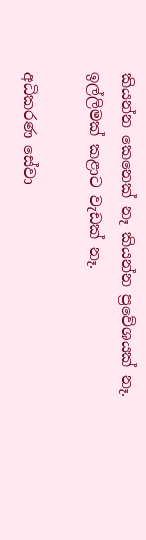කියන්න කෙනෙක් නෑ කියන්න ප්‍රවේශයක් නෑ.
ඉල්ලිමක් කළාට වැඩක් නෑ.

අධිකරණ සේවා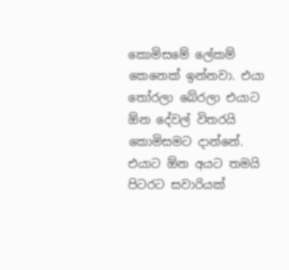කොමිසමේ ලේකම් කෙනෙක් ඉන්නවා. එයා තෝරලා බේරලා එයාට ඕන දේවල් විතරයි කොමිසමට දාන්නේ. එයාට ඕන අයට තමයි පිටරට සවාරියක්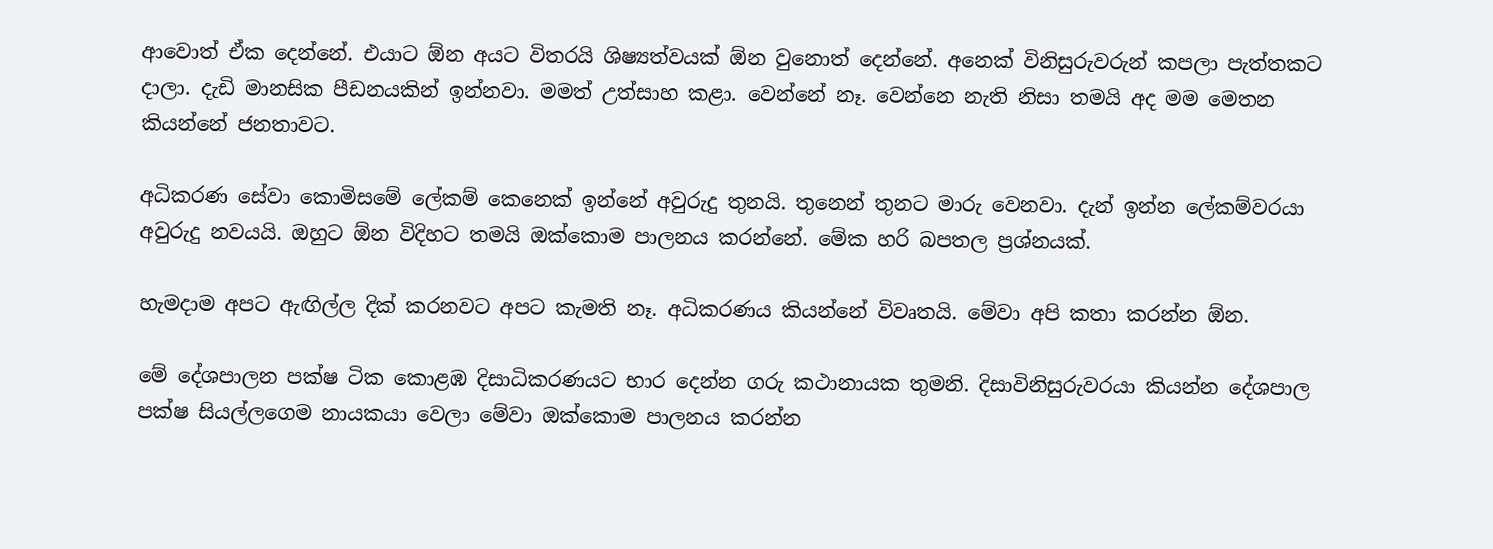ආවොත් ඒක දෙන්නේ. එයාට ඕන අයට විතරයි ශිෂ්‍යත්වයක් ඕන වුනොත් දෙන්නේ. අනෙක් විනිසුරුවරුන් කපලා පැත්තකට දාලා. දැඩි මානසික පීඩනයකින් ඉන්නවා. මමත් උත්සාහ කළා. වෙන්නේ නෑ. වෙන්නෙ නැති නිසා තමයි අද මම මෙතන කියන්නේ ජනතාවට.

අධිකරණ සේවා කොමිසමේ ලේකම් කෙනෙක් ඉන්නේ අවුරුදු තුනයි. තුනෙන් තුනට මාරු වෙනවා. දැන් ඉන්න ලේකම්වරයා අවුරුදු නවයයි. ඔහුට ඕන විදිහට තමයි ඔක්කොම පාලනය කරන්නේ. මේක හරි බපතල ප්‍රශ්නයක්.

හැමදාම අපට ඇඟිල්ල දික් කරනවට අපට කැමති නෑ. අධිකරණය කියන්නේ විවෘතයි. මේවා අපි කතා කරන්න ඕන.

මේ දේශපාලන පක්ෂ ටික කොළඹ දිසාධිකරණයට භාර දෙන්න ගරු කථානායක තුමනි. දිසාවිනිසුරුවරයා කියන්න දේශපාල පක්ෂ සියල්ලගෙම නායකයා වෙලා මේවා ඔක්කොම පාලනය කරන්න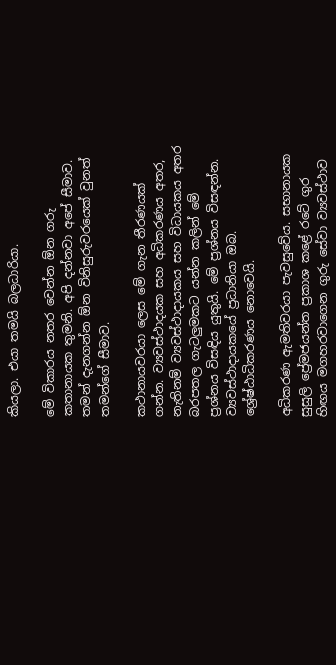කියලා. එයා තමයි බලධාරියා.

මේ විකාරය නතර වෙන්න ඕන ගරු කතානායක තුමනි. අපි දන්නවා අපේ සීමාව. තමන් දැනගන්න ඕන විනිසුරුවරයෙක් වුනත් තමන්ගේ සීමාව.

කථානායවරයා ලෙස මේ ගැන තීරණයක් ගන්න. ව්‍යවස්ථාදයක සහ අධිකරණය අතර, නැතිනම් ව්‍යවස්ථාදායකය සහ විධායකය අතර බරපතල ගැටලුමකට යන්න කලින් මේ ප්‍රශ්නය විසඳිය යුතුයි. මේ ප්‍රශ්නය විසඳන්න. ව්‍යවස්ථාදායකයේ ප්‍රධානියා ඔබ. ශ්‍රේෂ්ඨාධිකරණය නොවෙයි.

අධිකරණ ඇමතිවරයා පැවසුවේය. සභානායක සුසුලි ප්‍රේමජයන්ත ප්‍රකාශ කළේ රටේ ගුර හිඟය මගහරවාගෙන ගුරු සේවා ව්‍යවස්ථාව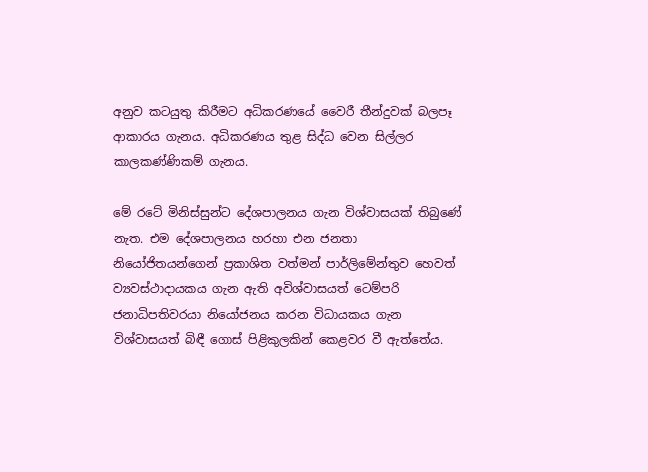අනුව කටයුතු කිරීමට අධිකරණයේ වෛරී තීන්දුවක් බලපෑ ආකාරය ගැනය. අධිකරණය තුළ සිද්ධ වෙන සිල්ලර කාලකණ්ණිකම් ගැනය.

මේ රටේ මිනිස්සුන්ට දේශපාලනය ගැන විශ්වාසයක් තිබුණේ නැත. එම දේශපාලනය හරහා එන ජනතා නියෝජිතයන්ගෙන් ප්‍රකාශිත වත්මන් පාර්ලිමේන්තුව හෙවත් ව්‍යවස්ථාදායකය ගැන ඇති අවිශ්වාසයත් ටෙම්පරි ජනාධිපතිවරයා නියෝජනය කරන විධායකය ගැන විශ්වාසයත් බිඳී ගොස් පිළිකුලකින් කෙළවර වී ඇත්තේය.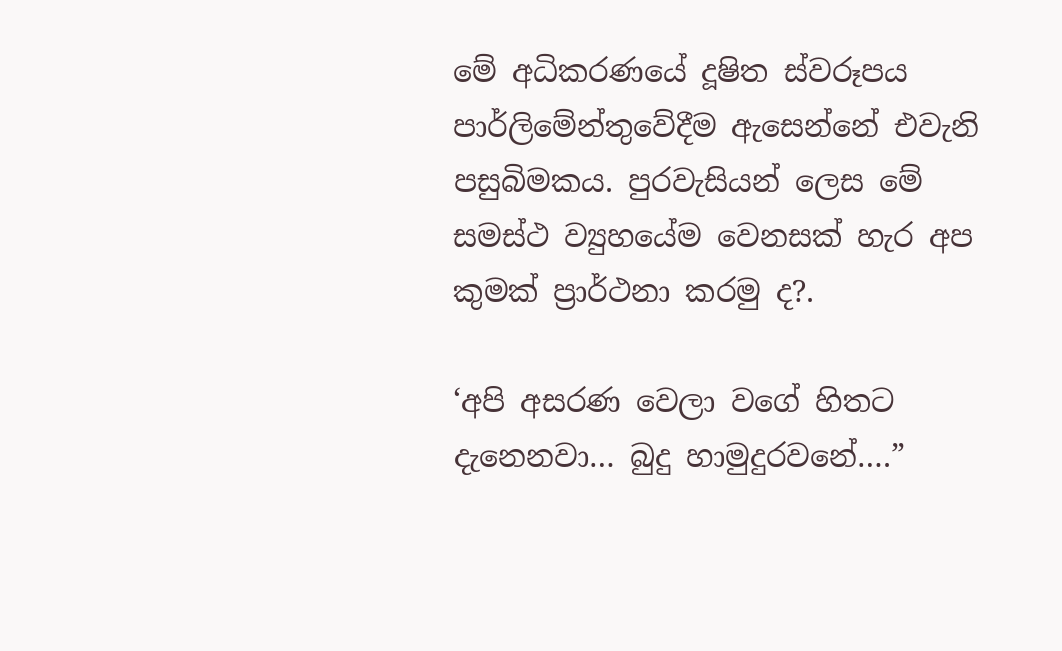මේ අධිකරණයේ දූෂිත ස්වරූපය පාර්ලිමේන්තුවේදීම ඇසෙන්නේ එවැනි පසුබිමකය. පුරවැසියන් ලෙස මේ සමස්ථ ව්‍යුහයේම වෙනසක් හැර අප කුමක් ප්‍රාර්ථනා කරමු ද?.

‘අපි අසරණ වෙලා වගේ හිතට දැනෙනවා… බුදු හාමුදුරවනේ….”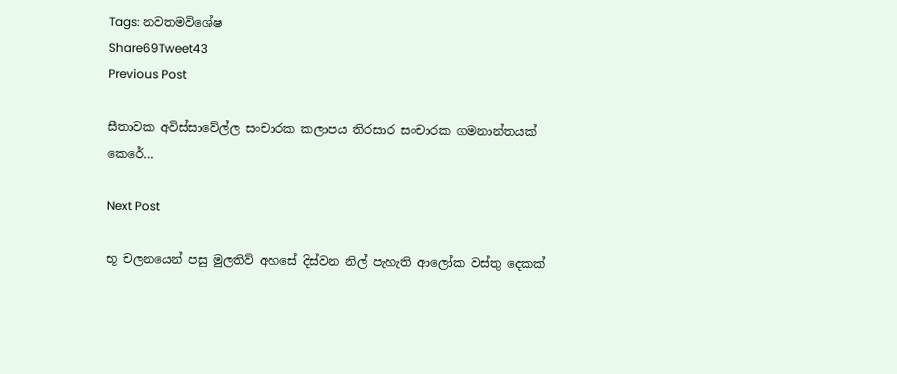Tags: නවතමවිශේෂ
Share69Tweet43
Previous Post

සීතාවක අවිස්සාවේල්ල සංචාරක කලාපය තිරසාර සංචාරක ගමනාන්තයක් කෙරේ…

Next Post

භූ චලනයෙන් පසු මුලතිව් අහසේ දිස්වන නිල් පැහැති ආලෝක වස්තු දෙකක්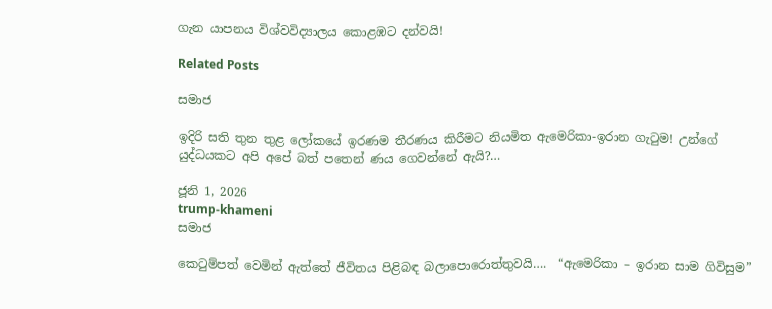ගැන යාපනය විශ්වවිද්‍යාලය කොළඹට දන්වයි!

Related Posts

සමාජ

ඉදිරි සති තුන තුළ ලෝකයේ ඉරණම තීරණය කිරීමට නියමිත ඇමෙරිකා-ඉරාන ගැටුම! උන්ගේ යුද්ධයකට අපි අපේ බත් පතෙන් ණය ගෙවන්නේ ඇයි?…

ජූනි 1, 2026
trump-khameni
සමාජ

කෙටුම්පත් වෙමින් ඇත්තේ ජීවිතය පිළිබඳ බලාපොරොත්තුවයි….  “ඇමෙරිකා – ඉරාන සාම ගිවිසුම”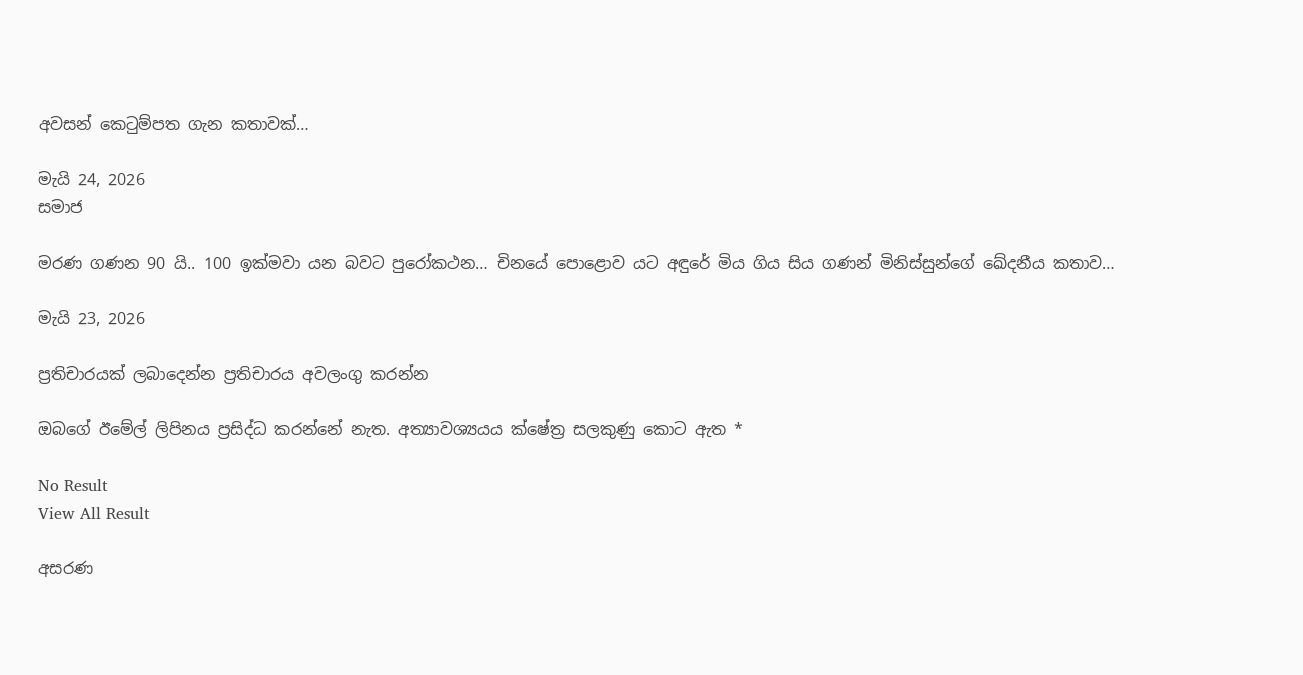අවසන් කෙටුම්පත ගැන කතාවක්…

මැයි 24, 2026
සමාජ

මරණ ගණන 90 යි.. 100 ඉක්මවා යන බවට පුරෝකථන… චිනයේ පොළොව යට අඳුරේ මිය ගිය සිය ගණන් මිනිස්සුන්ගේ ඛේදනීය කතාව…

මැයි 23, 2026

ප්‍රතිචාරයක් ලබාදෙන්න ප්‍රතිචාරය අවලංගු කරන්න

ඔබගේ ඊමේල් ලිපිනය ප්‍රසිද්ධ කරන්නේ නැත. අත්‍යාවශ්‍යයය ක්ෂේත්‍ර සලකුණු කොට ඇත *

No Result
View All Result

අසරණ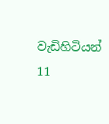වැඩිහිටියන් 11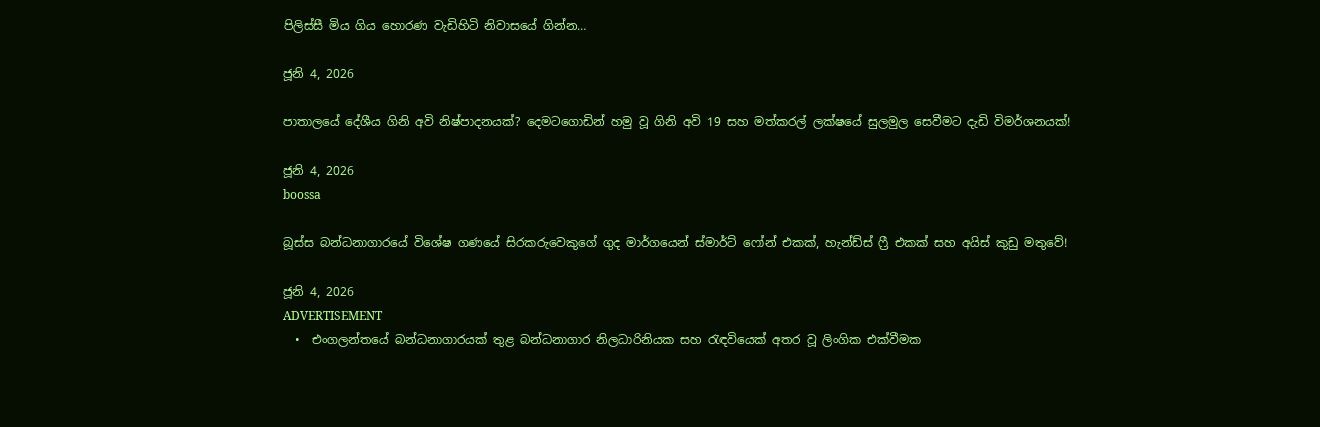පිලිස්සී මිය ගිය හොරණ වැඩිහිටි නිවාසයේ ගින්න…

ජූනි 4, 2026

පාතාලයේ දේශීය ගිනි අවි නිෂ්පාදනයක්? දෙමටගොඩින් හමු වූ ගිනි අවි 19 සහ මත්කරල් ලක්ෂයේ සුලමුල සෙවීමට දැඩි විමර්ශනයක්!

ජූනි 4, 2026
boossa

බූස්ස බන්ධනාගාරයේ විශේෂ ගණයේ සිරකරුවෙකුගේ ගුද මාර්ගයෙන් ස්මාර්ට් ෆෝන් එකක්, හැන්ඩ්ස් ෆ්‍රී එකක් සහ අයිස් කුඩු මතුවේ!

ජූනි 4, 2026
ADVERTISEMENT
  •  එංගලන්තයේ බන්ධනාගාරයක් තුළ බන්ධනාගාර නිලධාරිනියක සහ රැඳවියෙක් අතර වූ ලිංගික එක්වීමක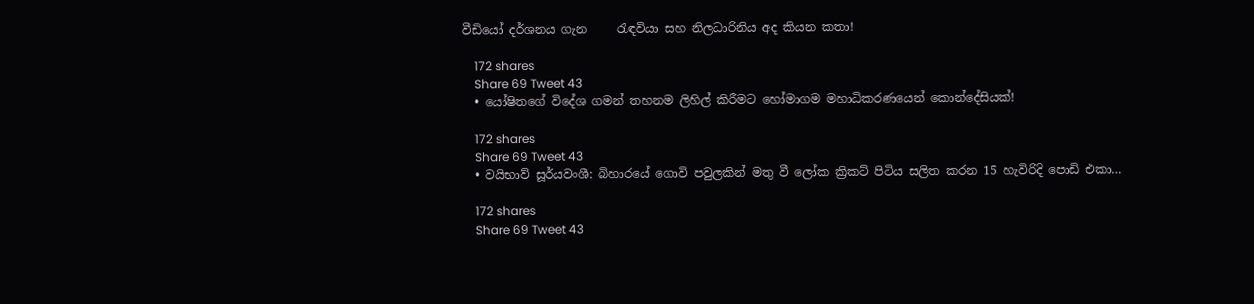වීඩියෝ දර්ශනය ගැන     රැඳවියා සහ නිලධාරිනිය අද කියන කතා!

    172 shares
    Share 69 Tweet 43
  • යෝෂිතගේ විදේශ ගමන් තහනම ලිහිල් කිරීමට හෝමාගම මහාධිකරණයෙන් කොන්දේසියක්!

    172 shares
    Share 69 Tweet 43
  • වයිභාව් සූර්යවංශී: බිහාරයේ ගොවි පවුලකින් මතු වී ලෝක ක්‍රිකට් පිටිය සලිත කරන 15 හැවිරිදි පොඩි එකා…

    172 shares
    Share 69 Tweet 43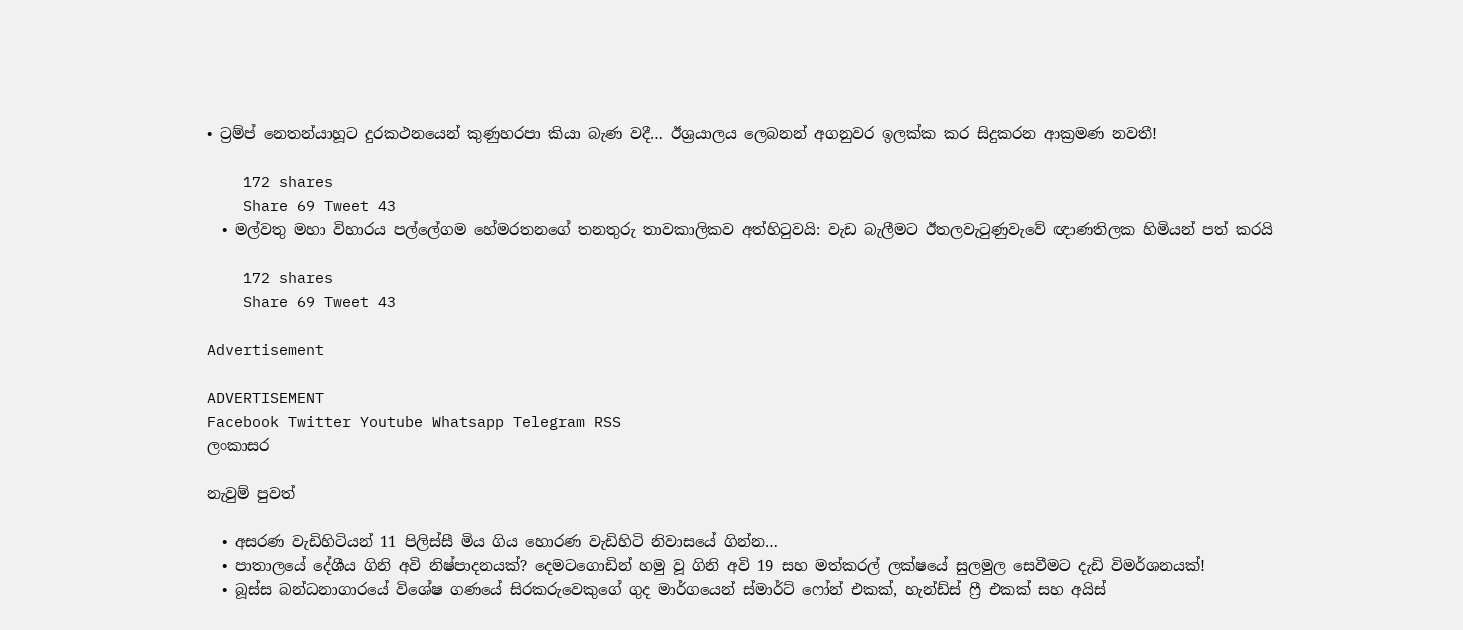• ට්‍රම්ප් නෙතන්යාහූට දුරකථනයෙන් කුණුහරපා කියා බැණ වදී… ඊශ්‍රයාලය ලෙබනන් අගනුවර ඉලක්ක කර සිදුකරන ආක්‍රමණ නවතී!

    172 shares
    Share 69 Tweet 43
  • මල්වතු මහා විහාරය පල්ලේගම හේමරතනගේ තනතුරු තාවකාලිකව අත්හිටුවයි: වැඩ බැලීමට ඊතලවැටුණුවැවේ ඥාණතිලක හිමියන් පත් කරයි

    172 shares
    Share 69 Tweet 43

Advertisement

ADVERTISEMENT
Facebook Twitter Youtube Whatsapp Telegram RSS
ලංකාසර

නැවුම් පුවත්

  • අසරණ වැඩිහිටියන් 11 පිලිස්සී මිය ගිය හොරණ වැඩිහිටි නිවාසයේ ගින්න…
  • පාතාලයේ දේශීය ගිනි අවි නිෂ්පාදනයක්? දෙමටගොඩින් හමු වූ ගිනි අවි 19 සහ මත්කරල් ලක්ෂයේ සුලමුල සෙවීමට දැඩි විමර්ශනයක්!
  • බූස්ස බන්ධනාගාරයේ විශේෂ ගණයේ සිරකරුවෙකුගේ ගුද මාර්ගයෙන් ස්මාර්ට් ෆෝන් එකක්, හැන්ඩ්ස් ෆ්‍රී එකක් සහ අයිස්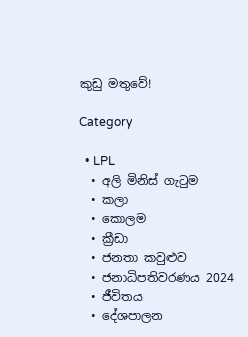කුඩු මතුවේ!

Category

  • LPL
  • අලි මිනිස් ගැටුම
  • කලා
  • කොලම
  • ක්‍රීඩා
  • ජනතා කවුළුව
  • ජනාධිපතිවරණය 2024
  • ජීවිතය
  • දේශපාලන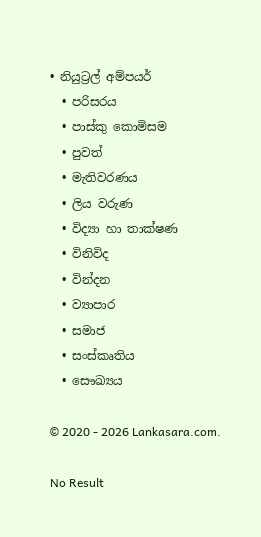• නියුට්‍රල් අම්පයර්
  • පරිසරය
  • පාස්කු කොමිසම
  • පුවත්
  • මැතිවරණය
  • ලිය වරුණ
  • විද්‍යා හා තාක්ෂණ
  • විනිවිද
  • වින්දන
  • ව්‍යාපාර
  • සමාජ
  • සංස්කෘතිය
  • සෞඛ්‍යය

© 2020 - 2026 Lankasara.com.

No Result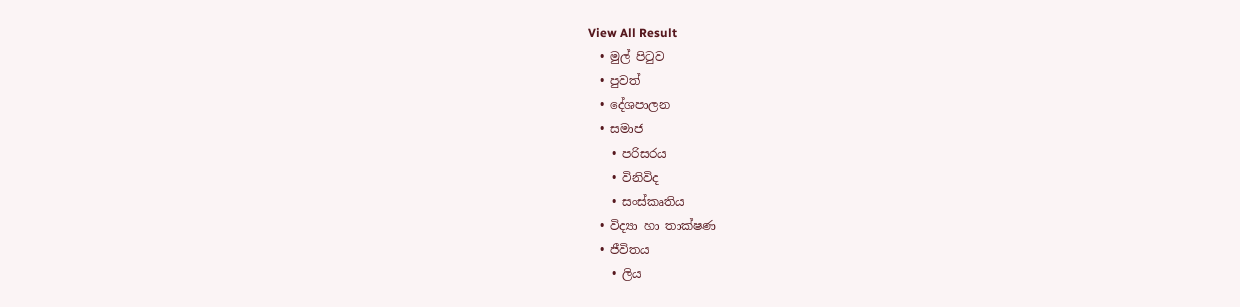View All Result
  • මුල් පිටුව
  • පුවත්
  • දේශපාලන
  • සමාජ
    • පරිසරය
    • විනිවිද
    • සංස්කෘතිය
  • විද්‍යා හා තාක්ෂණ
  • ජීවිතය
    • ලිය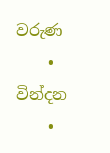වරුණ
    • වින්දන
    •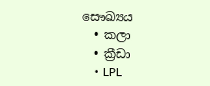සෞඛ්‍යය
  • කලා
  • ක්‍රීඩා
    • LPL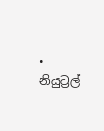• නියුට්‍රල්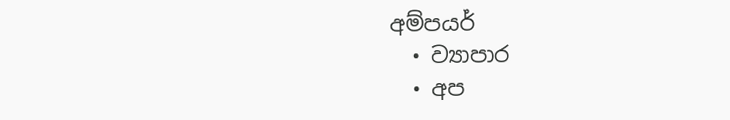අම්පයර්
  • ව්‍යාපාර
  • අප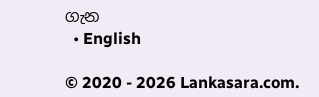ගැන
  • English

© 2020 - 2026 Lankasara.com.